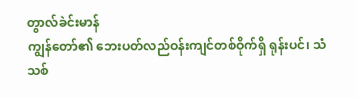တွာလ်ခဲင်းမာန်
ကျွန်တော်၏ ဘေးပတ်လည်ဝန်းကျင်တစ်ဝိုက်ရှိ ရုန်းပင်၊ သံသစ်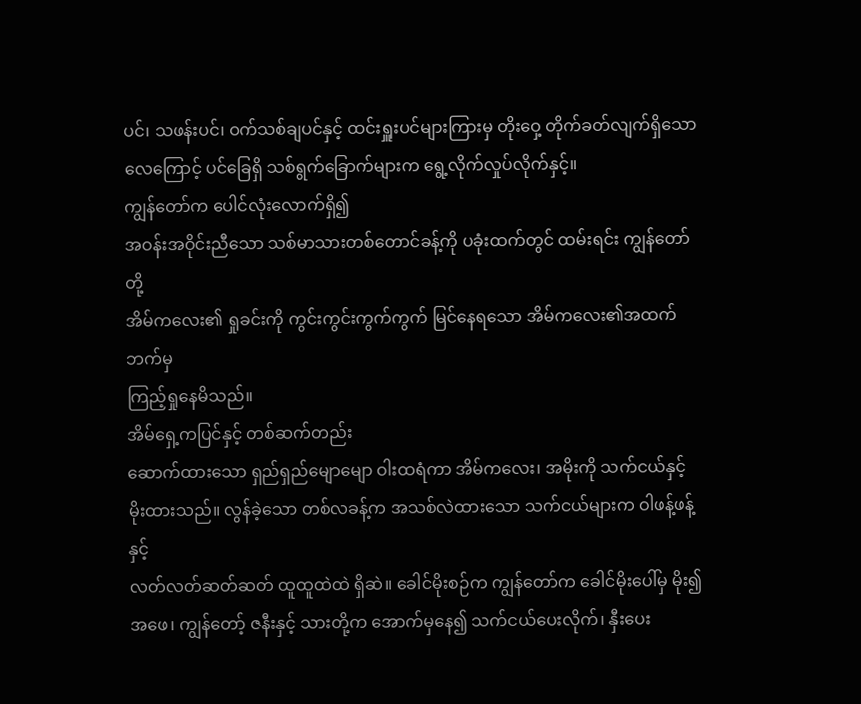ပင်၊ သဖန်းပင်၊ ဝက်သစ်ချပင်နှင့် ထင်းရှူးပင်များကြားမှ တိုးဝှေ့ တိုက်ခတ်လျက်ရှိသော လေကြောင့် ပင်ခြေရှိ သစ်ရွက်ခြောက်များက ရွေ့လိုက်လှုပ်လိုက်နှင့်။
ကျွန်တော်က ပေါင်လုံးလောက်ရှိ၍
အဝန်းအဝိုင်းညီသော သစ်မာသားတစ်တောင်ခန့်ကို ပခုံးထက်တွင် ထမ်းရင်း ကျွန်တော်တို့
အိမ်ကလေး၏ ရှုခင်းကို ကွင်းကွင်းကွက်ကွက် မြင်နေရသော အိမ်ကလေး၏အထက်ဘက်မှ
ကြည့်ရှုနေမိသည်။
အိမ်ရှေ့ကပြင်နှင့် တစ်ဆက်တည်း
ဆောက်ထားသော ရှည်ရှည်မျောမျော ဝါးထရံကာ အိမ်ကလေး၊ အမိုးကို သက်ငယ်နှင့်
မိုးထားသည်။ လွန်ခဲ့သော တစ်လခန့်က အသစ်လဲထားသော သက်ငယ်များက ဝါဖန့်ဖန့်နှင့်
လတ်လတ်ဆတ်ဆတ် ထူထူထဲထဲ ရှိဆဲ။ ခေါင်မိုးစဉ်က ကျွန်တော်က ခေါင်မိုးပေါ်မှ မိုး၍
အဖေ၊ ကျွန်တော့် ဇနီးနှင့် သားတို့က အောက်မှနေ၍ သက်ငယ်ပေးလိုက်၊ နှီးပေး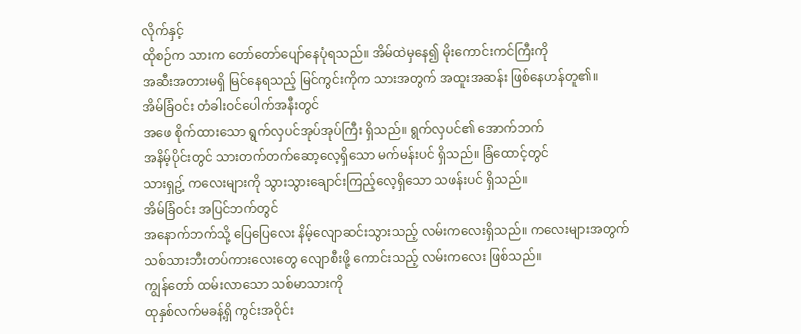လိုက်နှင့်
ထိုစဉ်က သားက တော်တော်ပျော်နေပုံရသည်။ အိမ်ထဲမှနေ၍ မိုးကောင်းကင်ကြီးကို
အဆီးအတားမရှိ မြင်နေရသည့် မြင်ကွင်းကိုက သားအတွက် အထူးအဆန်း ဖြစ်နေဟန်တူ၏။
အိမ်ခြံဝင်း တံခါးဝင်ပေါက်အနီးတွင်
အဖေ စိုက်ထားသော ရွက်လှပင်အုပ်အုပ်ကြီး ရှိသည်။ ရွက်လှပင်၏ အောက်ဘက်
အနိမ့်ပိုင်းတွင် သားတက်တက်ဆော့လေ့ရှိသော မက်မန်းပင် ရှိသည်။ ခြံထောင့်တွင်
သားရှဥ့် ကလေးများကို သွားသွားချောင်းကြည့်လေ့ရှိသော သဖန်းပင် ရှိသည်။
အိမ်ခြံဝင်း အပြင်ဘက်တွင်
အနောက်ဘက်သို့ ပြေပြေလေး နိမ့်လျောဆင်းသွားသည့် လမ်းကလေးရှိသည်။ ကလေးများအတွက်
သစ်သားဘီးတပ်ကားလေးတွေ လျောစီးဖို့ ကောင်းသည့် လမ်းကလေး ဖြစ်သည်။
ကျွန်တော် ထမ်းလာသော သစ်မာသားကို
ထုနှစ်လက်မခန့်ရှိ ကွင်းအဝိုင်း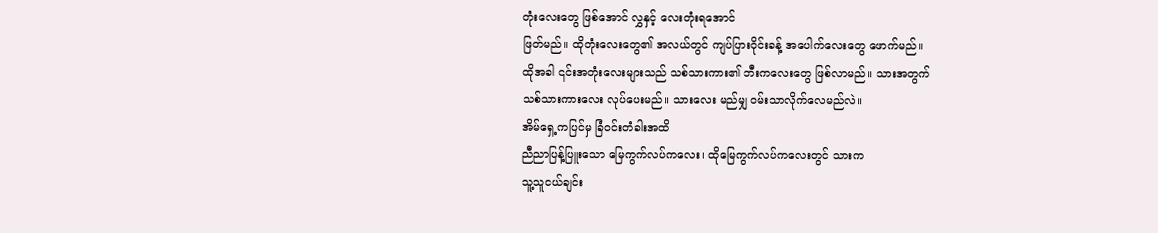တုံးလေးတွေ ဖြစ်အောင် လွှနှင့် လေးတုံးရအောင်
ဖြတ်မည်။ ထိုတုံးလေးတွေ၏ အလယ်တွင် ကျပ်ပြားဝိုင်းခန့် အပေါက်လေးတွေ ဖောက်မည်။
ထိုအခါ ၎င်းအတုံးလေးများသည် သစ်သားကား၏ ဘီးကလေးတွေ ဖြစ်လာမည်။ သားအတွက်
သစ်သားကားလေး လုပ်ပေးမည်။ သားလေး မည်မျှ ဝမ်းသာလိုက်လေမည်လဲ။
အိမ်ရှေ့ကပြင်မှ ခြံဝင်းတံခါးအထိ
ညီညာပြန့်ပြူးသော မြေကွက်လပ်ကလေး၊ ထိုမြေကွက်လပ်ကလေးတွင် သားက
သူ့သူငယ်ချင်း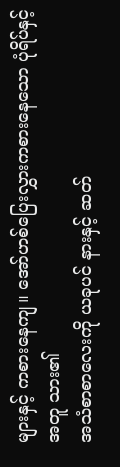များနှင့် ကစားနေကျ။ အော်ဟစ်ပြေးလွှားကစားနေသော ပုံရိပ်နှင့်အတူ သား၏
အသံစာစာလေးကို ယခုပင် နားနှင့် ဆတ်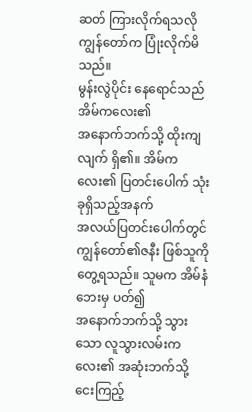ဆတ် ကြားလိုက်ရသလို ကျွန်တော်က ပြုံးလိုက်မိသည်။
မွန်းလွဲပိုင်း နေရောင်သည် အိမ်ကလေး၏
အနောက်ဘက်သို့ ထိုးကျလျက် ရှိ၏။ အိမ်ကလေး၏ ပြတင်းပေါက် သုံးခုရှိသည့်အနက်
အလယ်ပြတင်းပေါက်တွင် ကျွန်တော်၏ဇနီး ဖြစ်သူကို တွေ့ရသည်။ သူမက အိမ်နံဘေးမှ ပတ်၍
အနောက်ဘက်သို့ သွားသော လူသွားလမ်းကလေး၏ အဆုံးဘက်သို့ ငေးကြည့်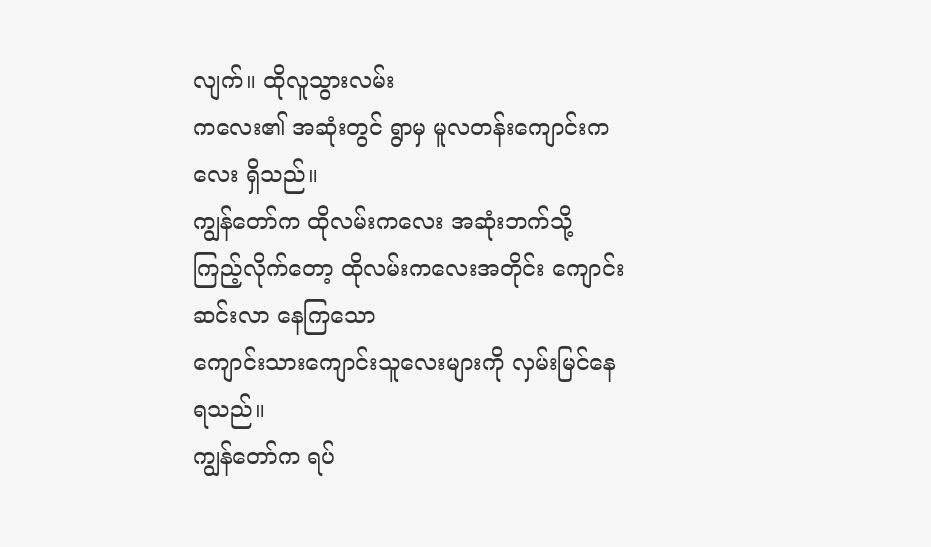လျက်။ ထိုလူသွားလမ်း
ကလေး၏ အဆုံးတွင် ရွာမှ မူလတန်းကျောင်းကလေး ရှိသည်။
ကျွန်တော်က ထိုလမ်းကလေး အဆုံးဘက်သို့
ကြည့်လိုက်တော့ ထိုလမ်းကလေးအတိုင်း ကျောင်းဆင်းလာ နေကြသော
ကျောင်းသားကျောင်းသူလေးများကို လှမ်းမြင်နေရသည်။
ကျွန်တော်က ရပ်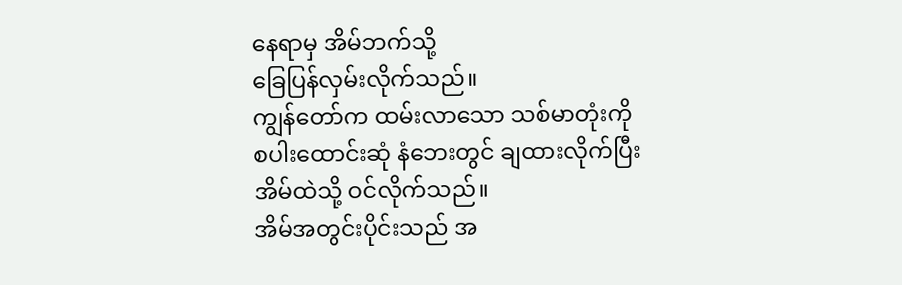နေရာမှ အိမ်ဘက်သို့
ခြေပြန်လှမ်းလိုက်သည်။
ကျွန်တော်က ထမ်းလာသော သစ်မာတုံးကို
စပါးထောင်းဆုံ နံဘေးတွင် ချထားလိုက်ပြီး အိမ်ထဲသို့ ဝင်လိုက်သည်။
အိမ်အတွင်းပိုင်းသည် အ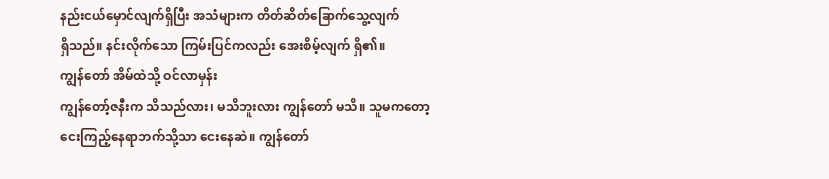နည်းငယ်မှောင်လျက်ရှိပြီး အသံများက တိတ်ဆိတ်ခြောက်သွေ့လျက်
ရှိသည်။ နင်းလိုက်သော ကြမ်းပြင်ကလည်း အေးစိမ့်လျက် ရှိ၏။
ကျွန်တော် အိမ်ထဲသို့ ဝင်လာမှန်း
ကျွန်တော့်ဇနီးက သိသည်လား၊ မသိဘူးလား ကျွန်တော် မသိ။ သူမကတော့
ငေးကြည့်နေရာဘက်သို့သာ ငေးနေဆဲ။ ကျွန်တော်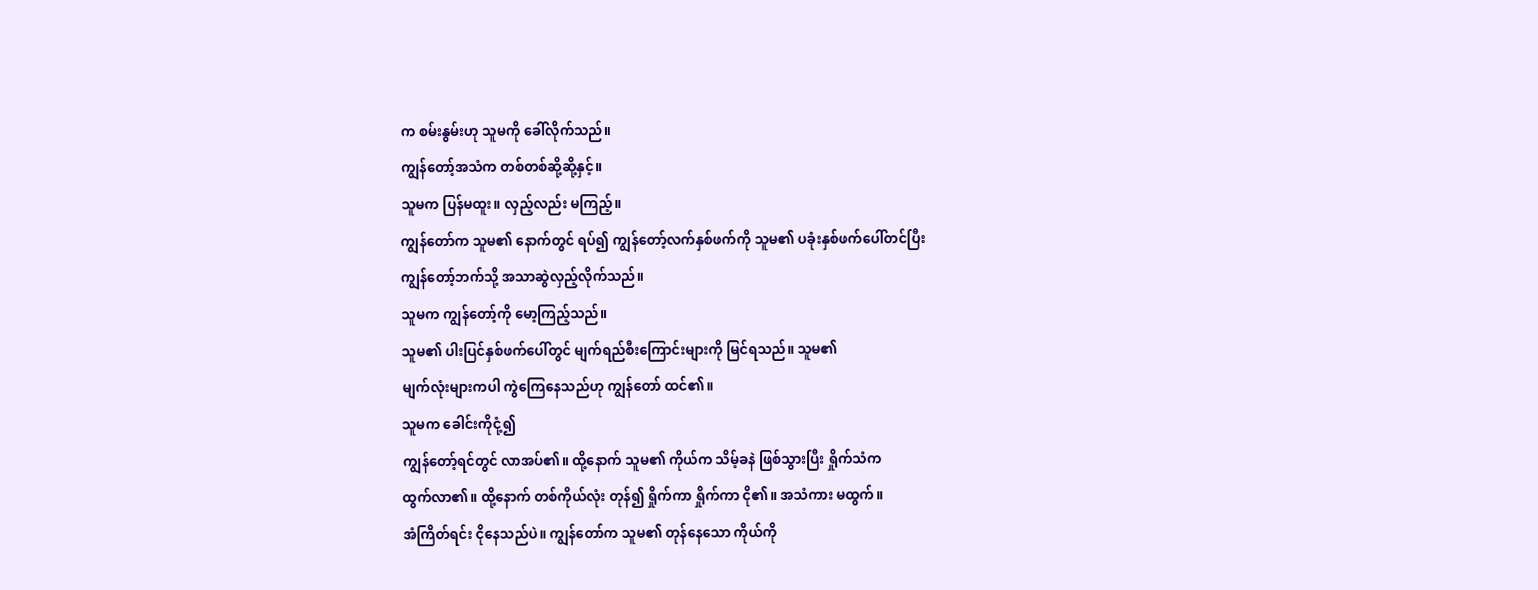က စမ်းနွမ်းဟု သူမကို ခေါ်လိုက်သည်။
ကျွန်တော့်အသံက တစ်တစ်ဆို့ဆို့နှင့်။
သူမက ပြန်မထူး။ လှည့်လည်း မကြည့်။
ကျွန်တော်က သူမ၏ နောက်တွင် ရပ်၍ ကျွန်တော့်လက်နှစ်ဖက်ကို သူမ၏ ပခုံးနှစ်ဖက်ပေါ်တင်ပြီး
ကျွန်တော့်ဘက်သို့ အသာဆွဲလှည့်လိုက်သည်။
သူမက ကျွန်တော့်ကို မော့ကြည့်သည်။
သူမ၏ ပါးပြင်နှစ်ဖက်ပေါ်တွင် မျက်ရည်စီးကြောင်းများကို မြင်ရသည်။ သူမ၏
မျက်လုံးများကပါ ကွဲကြေနေသည်ဟု ကျွန်တော် ထင်၏။
သူမက ခေါင်းကိုငုံ့၍
ကျွန်တော့်ရင်တွင် လာအပ်၏။ ထို့နောက် သူမ၏ ကိုယ်က သိမ့်ခနဲ ဖြစ်သွားပြီး ရှိုက်သံက
ထွက်လာ၏။ ထို့နောက် တစ်ကိုယ်လုံး တုန်၍ ရှိုက်ကာ ရှိုက်ကာ ငို၏။ အသံကား မထွက်။
အံကြိတ်ရင်း ငိုနေသည်ပဲ။ ကျွန်တော်က သူမ၏ တုန်နေသော ကိုယ်ကို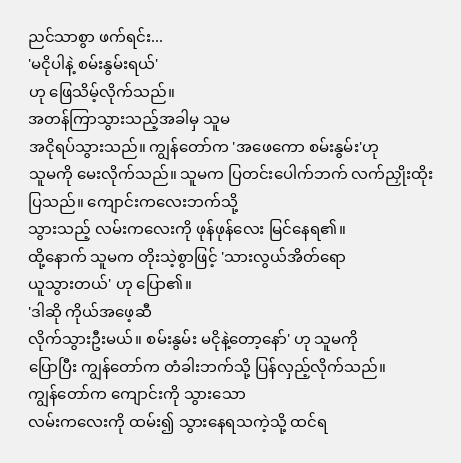ညင်သာစွာ ဖက်ရင်း...
'မငိုပါနဲ့ စမ်းနွမ်းရယ်'
ဟု ဖြေသိမ့်လိုက်သည်။
အတန်ကြာသွားသည့်အခါမှ သူမ
အငိုရပ်သွားသည်။ ကျွန်တော်က 'အဖေကော စမ်းနွမ်း'ဟု
သူမကို မေးလိုက်သည်။ သူမက ပြတင်းပေါက်ဘက် လက်ညှိုးထိုးပြသည်။ ကျောင်းကလေးဘက်သို့
သွားသည့် လမ်းကလေးကို ဖုန်ဖုန်လေး မြင်နေရ၏။
ထို့နောက် သူမက တိုးသဲ့စွာဖြင့် 'သားလွယ်အိတ်ရော
ယူသွားတယ်' ဟု ပြော၏။
'ဒါဆို ကိုယ်အဖေ့ဆီ
လိုက်သွားဦးမယ်။ စမ်းနွမ်း မငိုနဲ့တော့နော်' ဟု သူမကို
ပြောပြီး ကျွန်တော်က တံခါးဘက်သို့ ပြန်လှည့်လိုက်သည်။
ကျွန်တော်က ကျောင်းကို သွားသော
လမ်းကလေးကို ထမ်း၍ သွားနေရသကဲ့သို့ ထင်ရ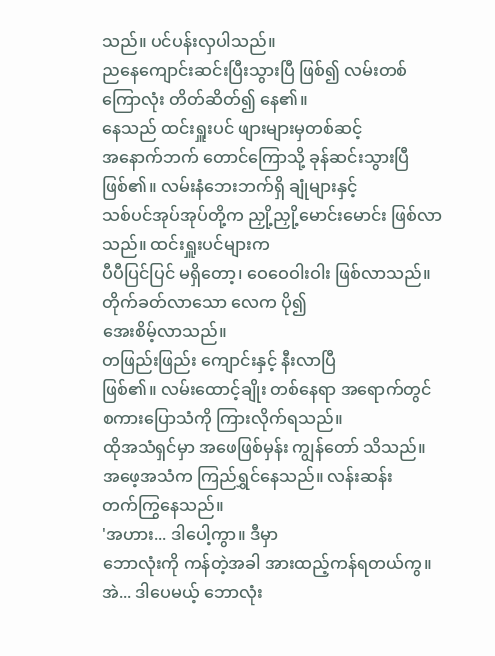သည်။ ပင်ပန်းလှပါသည်။
ညနေကျောင်းဆင်းပြီးသွားပြီ ဖြစ်၍ လမ်းတစ်ကြောလုံး တိတ်ဆိတ်၍ နေ၏။
နေသည် ထင်းရှူးပင် ဖျားများမှတစ်ဆင့်
အနောက်ဘက် တောင်ကြောသို့ ခုန်ဆင်းသွားပြီ ဖြစ်၏။ လမ်းနံဘေးဘက်ရှိ ချုံများနှင့်
သစ်ပင်အုပ်အုပ်တို့က ညှို့ညှို့မောင်းမောင်း ဖြစ်လာသည်။ ထင်းရှူးပင်များက
ပီပီပြင်ပြင် မရှိတော့၊ ဝေဝေဝါးဝါး ဖြစ်လာသည်။ တိုက်ခတ်လာသော လေက ပို၍
အေးစိမ့်လာသည်။
တဖြည်းဖြည်း ကျောင်းနှင့် နီးလာပြီ
ဖြစ်၏။ လမ်းထောင့်ချိုး တစ်နေရာ အရောက်တွင် စကားပြောသံကို ကြားလိုက်ရသည်။
ထိုအသံရှင်မှာ အဖေဖြစ်မှန်း ကျွန်တော် သိသည်။ အဖေ့အသံက ကြည်ရွှင်နေသည်။ လန်းဆန်း
တက်ကြွနေသည်။
'အဟား... ဒါပေါ့ကွာ။ ဒီမှာ
ဘောလုံးကို ကန်တဲ့အခါ အားထည့်ကန်ရတယ်ကွ။ အဲ... ဒါပေမယ့် ဘောလုံး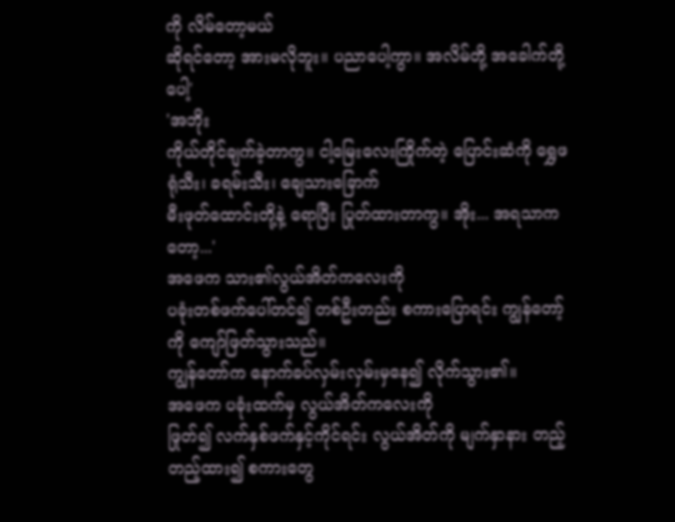ကို လိမ်တော့မယ်
ဆိုရင်တော့ အားမလိုဘူး။ ပညာပေါ့ကွာ။ အလိမ်တို့ အခေါက်တို့ပေါ့'
'အဘိုး
ကိုယ်တိုင်ချက်ခဲ့တာကွ။ ငါ့မြေးလေးကြိုက်တဲ့ ပြောင်းဆံကို ရွှေဖရုံသီး၊ ခရမ်းသီး၊ ချေသားခြောက်
မီးဖုတ်ထောင်းတို့နဲ့ ရောပြီး ပြုတ်ထားတာကွ။ အိုး... အရသာကတော့...'
အဖေက သား၏လွယ်အိတ်ကလေးကို
ပခုံးတစ်ဖက်ပေါ်တင်၍ တစ်ဦးတည်း စကားပြောရင်း ကျွန်တော့်ကို ကျော်ဖြတ်သွားသည်။
ကျွန်တော်က နောက်ခပ်လှမ်းလှမ်းမှနေ၍ လိုက်သွား၏။
အဖေက ပခုံးထက်မှ လွယ်အိတ်ကလေးကို
ဖြုတ်၍ လက်နှစ်ဖက်နှင့်ကိုင်ရင်း လွယ်အိတ်ကို မျက်နှာနား တည့်တည့်ထား၍ စကားတွေ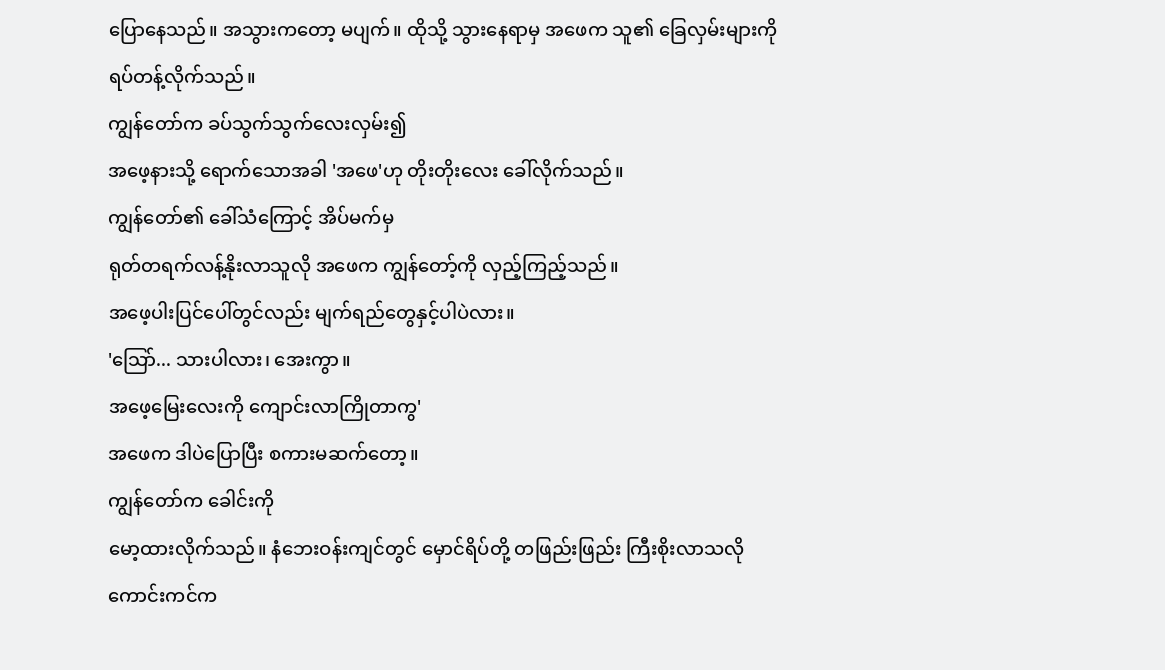ပြောနေသည်။ အသွားကတော့ မပျက်။ ထိုသို့ သွားနေရာမှ အဖေက သူ၏ ခြေလှမ်းများကို
ရပ်တန့်လိုက်သည်။
ကျွန်တော်က ခပ်သွက်သွက်လေးလှမ်း၍
အဖေ့နားသို့ ရောက်သောအခါ 'အဖေ'ဟု တိုးတိုးလေး ခေါ်လိုက်သည်။
ကျွန်တော်၏ ခေါ်သံကြောင့် အိပ်မက်မှ
ရုတ်တရက်လန့်နိုးလာသူလို အဖေက ကျွန်တော့်ကို လှည့်ကြည့်သည်။
အဖေ့ပါးပြင်ပေါ်တွင်လည်း မျက်ရည်တွေနှင့်ပါပဲလား။
'သြော်... သားပါလား၊ အေးကွာ။
အဖေ့မြေးလေးကို ကျောင်းလာကြိုတာကွ'
အဖေက ဒါပဲပြောပြီး စကားမဆက်တော့။
ကျွန်တော်က ခေါင်းကို
မော့ထားလိုက်သည်။ နံဘေးဝန်းကျင်တွင် မှောင်ရိပ်တို့ တဖြည်းဖြည်း ကြီးစိုးလာသလို
ကောင်းကင်က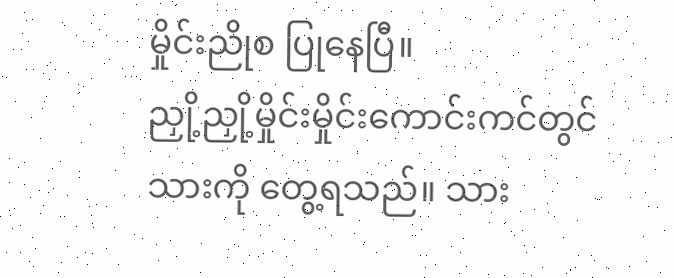မှိုင်းညိုစ ပြုနေပြီ။
ညှို့ညှို့မှိုင်းမှိုင်းကောင်းကင်တွင်
သားကို တွေ့ရသည်။ သား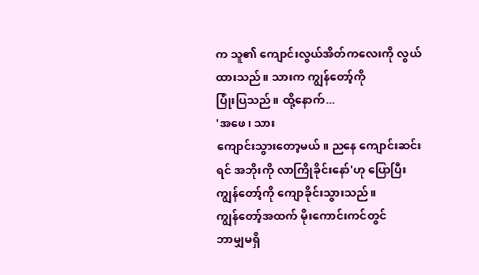က သူ၏ ကျောင်းလွယ်အိတ်ကလေးကို လွယ်ထားသည်။ သားက ကျွန်တော့်ကို
ပြုံးပြသည်။ ထို့နောက်...
'အဖေ၊ သား
ကျောင်းသွားတော့မယ်။ ညနေ ကျောင်းဆင်းရင် အဘိုးကို လာကြိုခိုင်းနော်'ဟု ပြောပြီး ကျွန်တော့်ကို ကျောခိုင်းသွားသည်။
ကျွန်တော့်အထက် မိုးကောင်းကင်တွင်
ဘာမျှမရှိ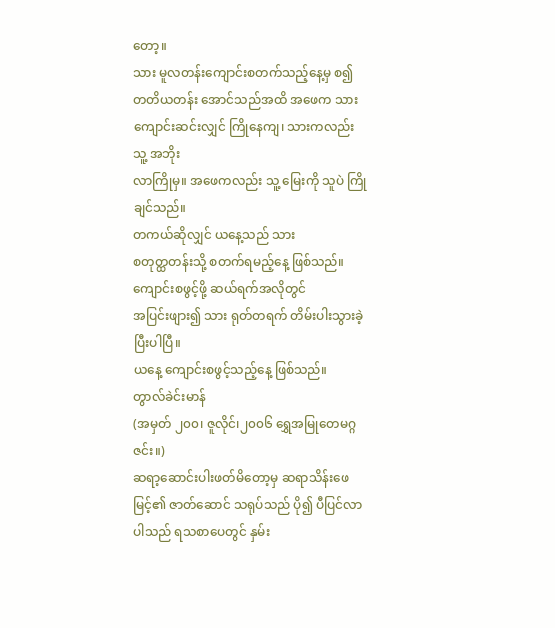တော့။
သား မူလတန်းကျောင်းစတက်သည့်နေ့မှ စ၍
တတိယတန်း အောင်သည်အထိ အဖေက သားကျောင်းဆင်းလျှင် ကြိုနေကျ၊ သားကလည်း သူ့ အဘိုး
လာကြိုမှ။ အဖေကလည်း သူ့ မြေးကို သူပဲ ကြိုချင်သည်။
တကယ်ဆိုလျှင် ယနေ့သည် သား
စတုတ္ထတန်းသို့ စတက်ရမည့်နေ့ ဖြစ်သည်။
ကျောင်းစဖွင့်ဖို့ ဆယ်ရက်အလိုတွင်
အပြင်းဖျား၍ သား ရုတ်တရက် တိမ်းပါးသွားခဲ့ပြီးပါပြီ။
ယနေ့ ကျောင်းစဖွင့်သည့်နေ့ ဖြစ်သည်။
တွာလ်ခဲင်းမာန်
(အမှတ် ၂၀၀၊ ဇူလိုင်၊၂၀၀၆ ရွှေအမြုတေမဂ္ဂဇင်း။)
ဆရာ့ဆောင်းပါးဖတ်မိတော့မှ ဆရာသိန်းဖေမြင့်၏ ဇာတ်ဆောင် သရုပ်သည် ပို၍ ပီပြင်လာပါသည် ရသစာပေတွင် နှမ်း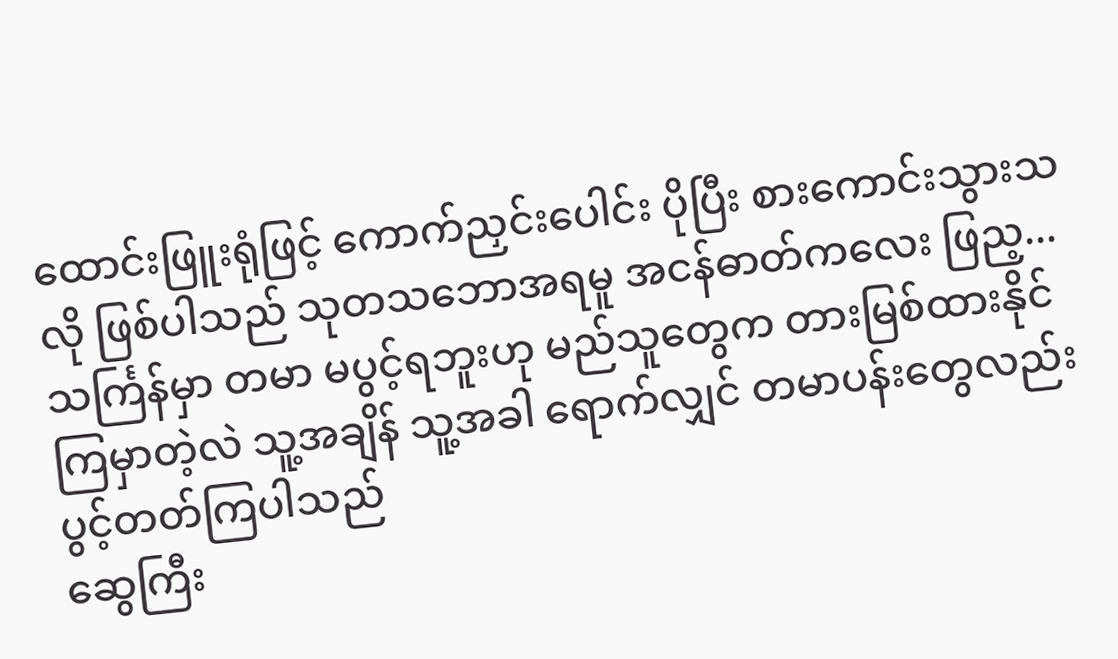ထောင်းဖြူးရုံဖြင့် ကောက်ညှင်းပေါင်း ပိုပြီး စားကောင်းသွားသလို ဖြစ်ပါသည် သုတသဘောအရမူ အငန်ဓာတ်ကလေး ဖြည့...
သင်္ကြန်မှာ တမာ မပွင့်ရဘူးဟု မည်သူတွေက တားမြစ်ထားနိုင် ကြမှာတဲ့လဲ သူ့အချိန် သူ့အခါ ရောက်လျှင် တမာပန်းတွေလည်း ပွင့်တတ်ကြပါသည်
ဆွေကြီး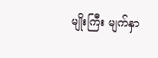မျိုးကြီး မျက်နှာ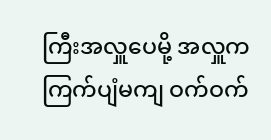ကြီးအလှူပေမို့ အလှူက ကြက်ပျံမကျ ဝက်ဝက်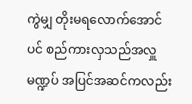ကွဲမျှ တိုးမရလောက်အောင်ပင် စည်ကားလှသည်အလှူမဏ္ဍပ် အပြင်အဆင်ကလည်း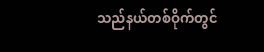သည်နယ်တစ်ဝိုက်တွင်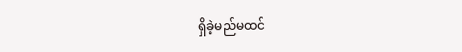ရှိခဲ့မည်မထင်